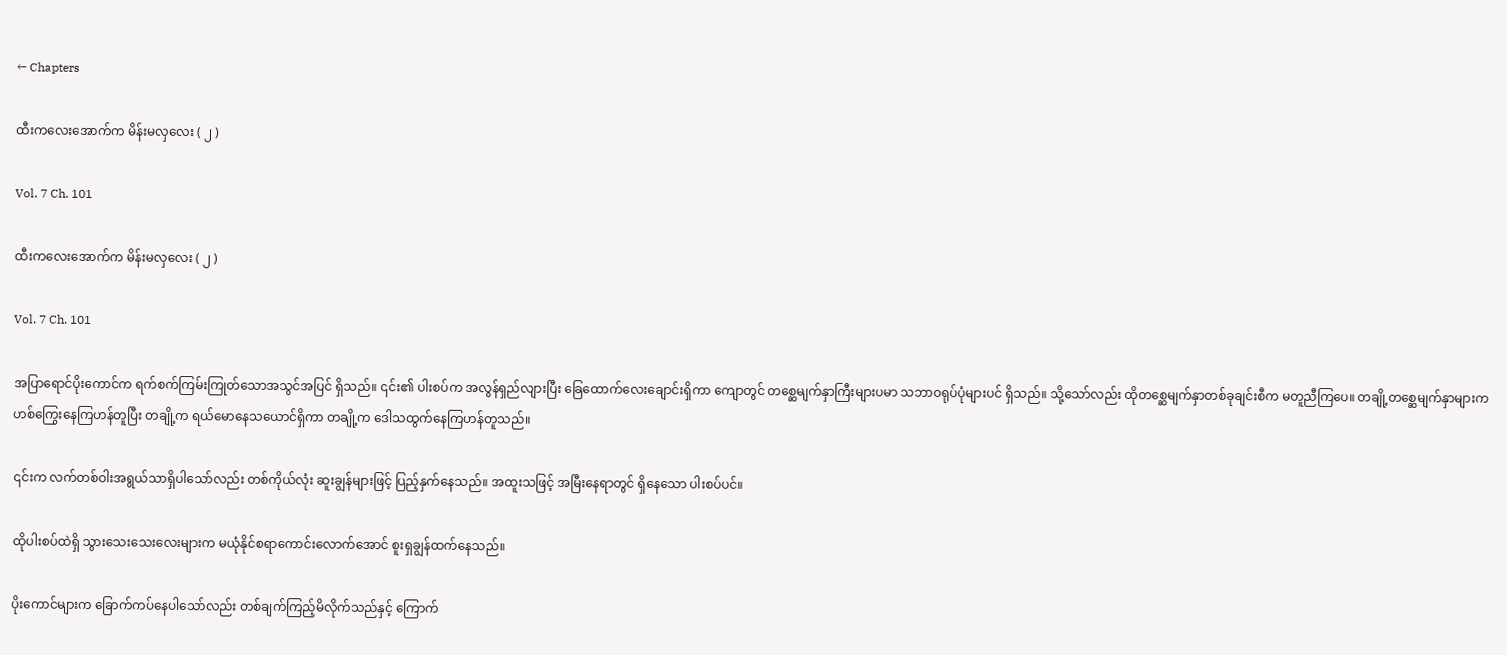← Chapters

ထီးကလေးအောက်က မိန်းမလှလေး ( ၂ )

Vol. 7 Ch. 101

ထီးကလေးအောက်က မိန်းမလှလေး ( ၂ )

Vol. 7 Ch. 101

အပြာရောင်ပိုးကောင်က ရက်စက်ကြမ်းကြုတ်သောအသွင်အပြင် ရှိသည်။ ၎င်း၏ ပါးစပ်က အလွန်ရှည်လျားပြီး ခြေထောက်လေးချောင်းရှိကာ ကျောတွင် တစ္ဆေမျက်နှာကြီးများပမာ သဘာဝရုပ်ပုံများပင် ရှိသည်။ သို့သော်လည်း ထိုတစ္ဆေမျက်နှာတစ်ခုချင်းစီက မတူညီကြပေ။ တချို့တစ္ဆေမျက်နှာများက ဟစ်ကြွေးနေကြဟန်တူပြီး တချို့က ရယ်မောနေသယောင်ရှိကာ တချို့က ဒေါသထွက်နေကြဟန်တူသည်။

၎င်းက လက်တစ်ဝါးအရွယ်သာရှိပါသော်လည်း တစ်ကိုယ်လုံး ဆူးချွန်များဖြင့် ပြည့်နှက်နေသည်။ အထူးသဖြင့် အမြီးနေရာတွင် ရှိနေသော ပါးစပ်ပင်။

ထိုပါးစပ်ထဲရှိ သွားသေးသေးလေးများက မယုံနိုင်စရာကောင်းလောက်အောင် စူးရှချွန်ထက်နေသည်။

ပိုးကောင်များက ခြောက်ကပ်နေပါသော်လည်း တစ်ချက်ကြည့်မိလိုက်သည်နှင့် ကြောက်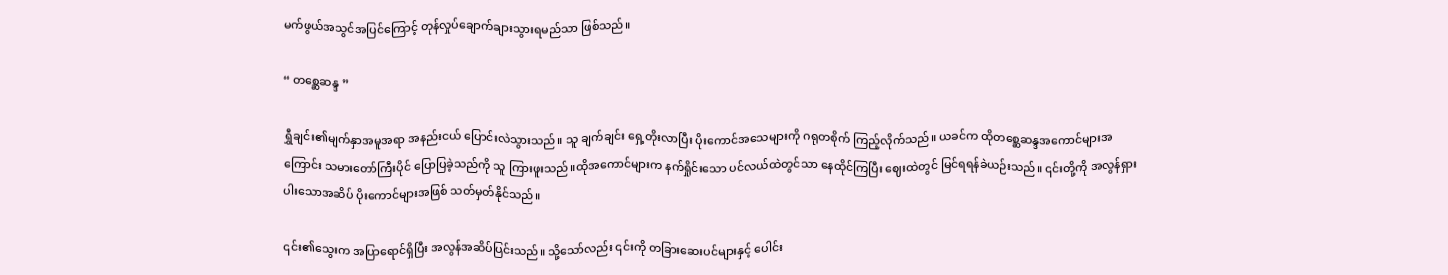မက်ဖွယ်အသွင်အပြင်ကြောင့် တုန်လှုပ်ချောက်ချားသွားရမည်သာ ဖြစ်သည်။

“ တစ္ဆေဆန္ဒ ”

ရွှီချင်း၏မျက်နှာအမူအရာ အနည်းငယ် ပြောင်းလဲသွားသည်။ သူ ချက်ချင်း ရှေ့တိုးလာပြီး ပိုးကောင်အသေများကို ဂရုတစိုက် ကြည့်လိုက်သည်။ ယခင်က ထိုတစ္ဆေဆန္ဒအကောင်များအကြောင်း သမားတော်ကြီးပိုင် ပြောပြခဲ့သည်ကို သူ ကြားဖူးသည်။ထိုအကောင်များက နက်ရှိုင်းသော ပင်လယ်ထဲတွင်သာ နေထိုင်ကြပြီး ဈေးထဲတွင် မြင်ရရန်ခဲယဉ်းသည်။ ၎င်းတို့ကို အလွန်ရှားပါးသောအဆိပ် ပိုးကောင်များအဖြစ် သတ်မှတ်နိုင်သည်။

၎င်း၏သွေးက အပြာရောင်ရှိပြီး အလွန်အဆိပ်ပြင်းသည်။ သို့သော်လည်း ၎င်းကို တခြားဆေးပင်များနှင့် ပေါင်း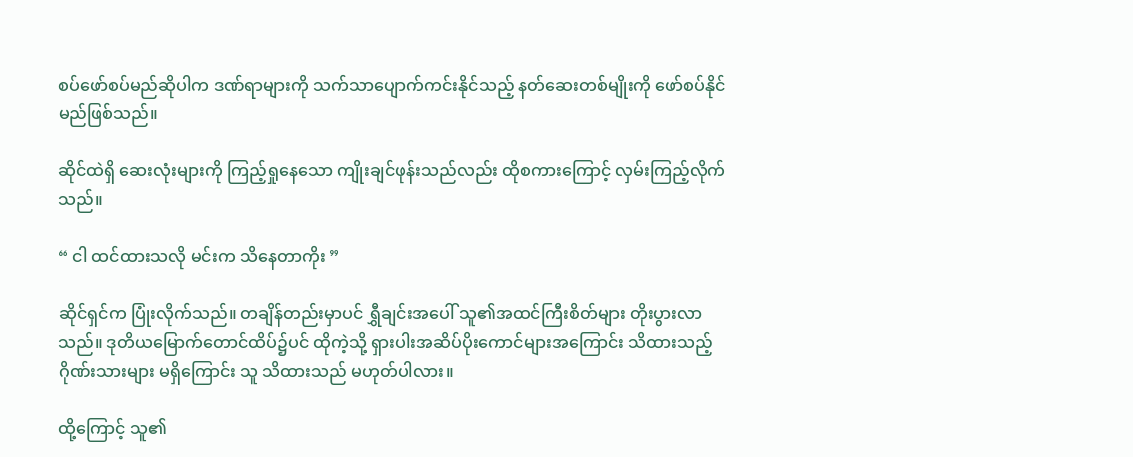စပ်ဖော်စပ်မည်ဆိုပါက ဒဏ်ရာများကို သက်သာပျောက်ကင်းနိုင်သည့် နတ်ဆေးတစ်မျိုးကို ဖော်စပ်နိုင်မည်ဖြစ်သည်။

ဆိုင်ထဲရှိ ဆေးလုံးများကို ကြည့်ရှုနေသော ကျိုးချင်ဖုန်းသည်လည်း ထိုစကားကြောင့် လှမ်းကြည့်လိုက်သည်။

“ ငါ ထင်ထားသလို မင်းက သိနေတာကိုး ”

ဆိုင်ရှင်က ပြုံးလိုက်သည်။ တချိန်တည်းမှာပင် ရွှီချင်းအပေါ် သူ၏အထင်ကြီးစိတ်များ တိုးပွားလာသည်။ ဒုတိယမြောက်တောင်ထိပ်၌ပင် ထိုကဲ့သို့ ရှားပါးအဆိပ်ပိုးကောင်များအကြောင်း သိထားသည့်ဂိုဏ်းသားများ မရှိကြောင်း သူ သိထားသည် မဟုတ်ပါလား။

ထို့ကြောင့် သူ၏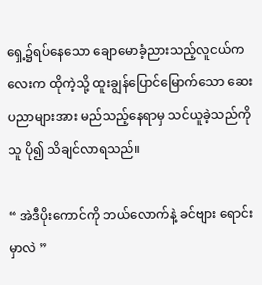ရှေ့၌ရပ်နေသော ချောမောခံ့ညားသည့်လူငယ်ကလေးက ထိုကဲ့သို့ ထူးချွန်ပြောင်မြောက်သော ဆေးပညာများအား မည်သည့်နေရာမှ သင်ယူခဲ့သည်ကို သူ ပို၍ သိချင်လာရသည်။

“ အဲဒီပိုးကောင်ကို ဘယ်လောက်နဲ့ ခင်ဗျား ရောင်းမှာလဲ ”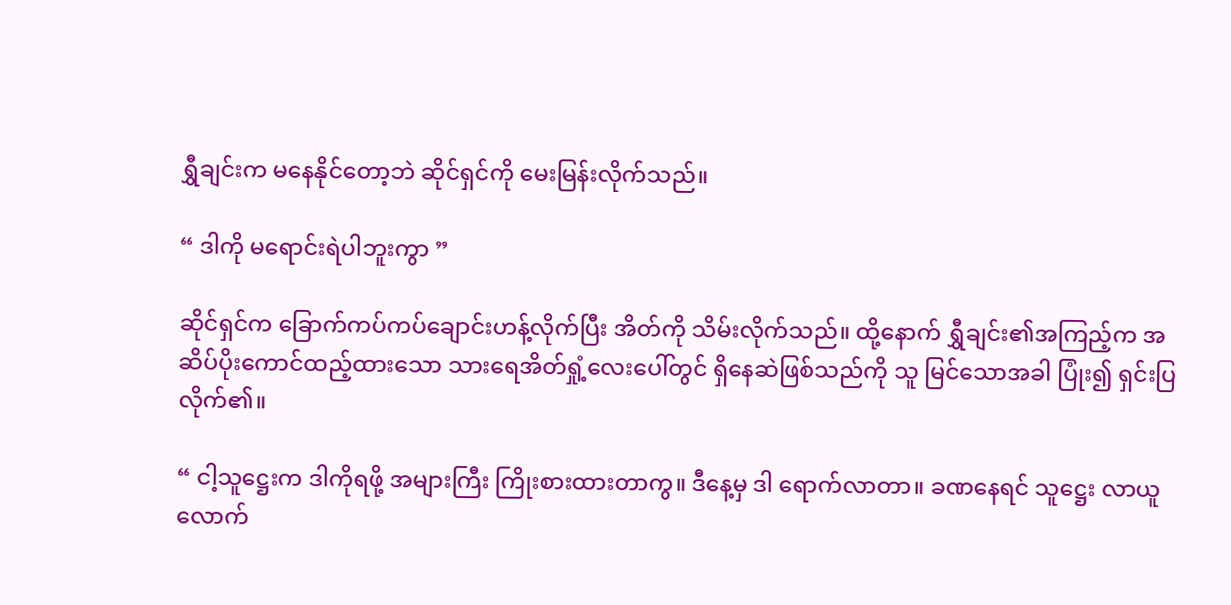ရွှီချင်းက မနေနိုင်တော့ဘဲ ဆိုင်ရှင်ကို မေးမြန်းလိုက်သည်။

“ ဒါကို မရောင်းရဲပါဘူးကွာ ”

ဆိုင်ရှင်က ခြောက်ကပ်ကပ်ချောင်းဟန့်လိုက်ပြီး အိတ်ကို သိမ်းလိုက်သည်။ ထို့နောက် ရွှီချင်း၏အကြည့်က အဆိပ်ပိုးကောင်ထည့်ထားသော သားရေအိတ်ရှုံ့လေးပေါ်တွင် ရှိနေဆဲဖြစ်သည်ကို သူ မြင်သောအခါ ပြုံး၍ ရှင်းပြလိုက်၏။

“ ငါ့သူဋ္ဌေးက ဒါကိုရဖို့ အများကြီး ကြိုးစားထားတာကွ။ ဒီနေ့မှ ဒါ ရောက်လာတာ။ ခဏနေရင် သူဋ္ဌေး လာယူလောက်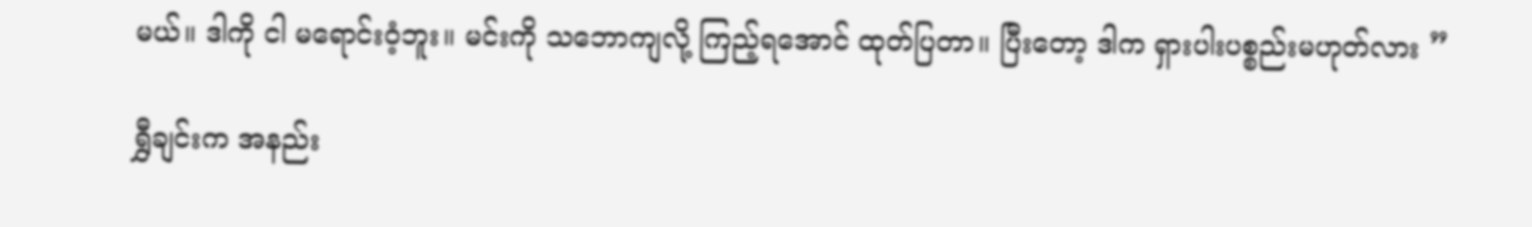မယ်။ ဒါကို ငါ မရောင်းဝံ့ဘူး။ မင်းကို သဘောကျလို့ ကြည့်ရအောင် ထုတ်ပြတာ။ ပြီးတော့ ဒါက ရှားပါးပစ္စည်းမဟုတ်လား ”

ရွှီချင်းက အနည်း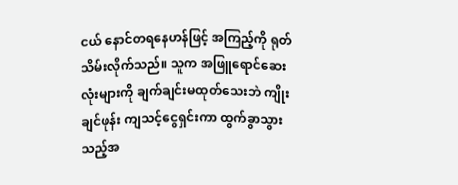ငယ် နောင်တရနေဟန်ဖြင့် အကြည့်ကို ရုတ်သိမ်းလိုက်သည်။ သူက အဖြူရောင်ဆေးလုံးများကို ချက်ချင်းမထုတ်သေးဘဲ ကျိုးချင်ဖုန်း ကျသင့်ငွေရှင်းကာ ထွက်ခွာသွားသည့်အ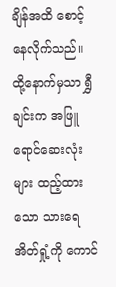ချိန်အထိ စောင့်နေလိုက်သည်။ ထို့နောက်မှသာ ရွှီချင်းက အဖြူရောင်ဆေးလုံးများ ထည့်ထားသော သားရေအိတ်ရှုံ့ကို ကောင်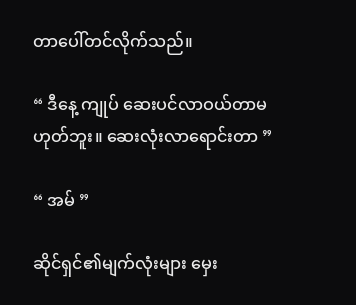တာပေါ်တင်လိုက်သည်။

“ ဒီနေ့ ကျုပ် ဆေးပင်လာဝယ်တာမဟုတ်ဘူး။ ဆေးလုံးလာရောင်းတာ ”

“ အမ် ”

ဆိုင်ရှင်၏မျက်လုံးများ မှေး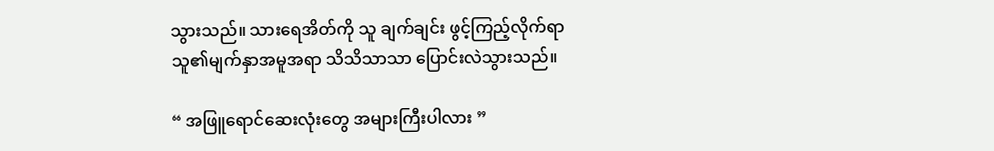သွားသည်။ သားရေအိတ်ကို သူ ချက်ချင်း ဖွင့်ကြည့်လိုက်ရာ သူ၏မျက်နှာအမူအရာ သိသိသာသာ ပြောင်းလဲသွားသည်။

“ အဖြူရောင်ဆေးလုံးတွေ အများကြီးပါလား ”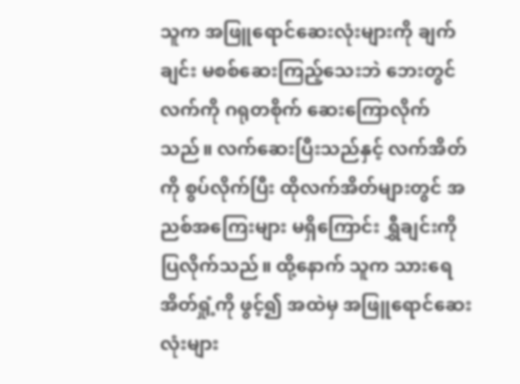သူက အဖြူရောင်ဆေးလုံးများကို ချက်ချင်း မစစ်ဆေးကြည့်သေးဘဲ ဘေးတွင် လက်ကို ဂရုတစိုက် ဆေးကြောလိုက်သည်။ လက်ဆေးပြီးသည်နှင့် လက်အိတ်ကို စွပ်လိုက်ပြီး ထိုလက်အိတ်များတွင် အညစ်အကြေးများ မရှိကြောင်း ရွှီချင်းကို ပြလိုက်သည်။ ထို့နောက် သူက သားရေအိတ်ရှုံ့ကို ဖွင့်၍ အထဲမှ အဖြူရောင်ဆေးလုံးများ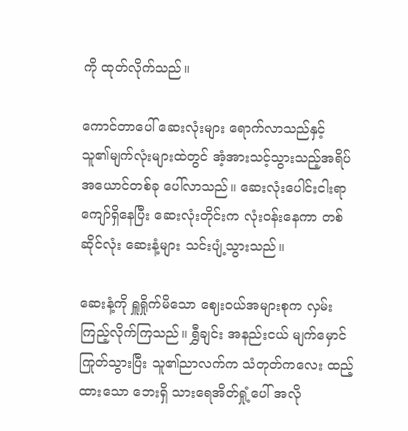ကို ထုတ်လိုက်သည်။

ကောင်တာပေါ် ဆေးလုံးများ ရောက်လာသည်နှင့် သူ၏မျက်လုံးများထဲတွင် အံ့အားသင့်သွားသည့်အရိပ်အယောင်တစ်ခု ပေါ်လာသည်။ ဆေးလုံးပေါင်းငါးရာကျော်ရှိနေပြီး ဆေးလုံးတိုင်းက လုံးဝန်းနေကာ တစ်ဆိုင်လုံး ဆေးနံ့များ သင်းပျံ့သွားသည်။

ဆေးနံ့ကို ရှူရှိုက်မိသော ဈေးဝယ်အများစုက လှမ်းကြည့်လိုက်ကြသည်။ ရွှီချင်း အနည်းငယ် မျက်မှောင်ကြုတ်သွားပြီး သူ၏ညာလက်က သံတုတ်ကလေး ထည့်ထားသော ဘေးရှိ သားရေအိတ်ရှုံ့ပေါ် အလို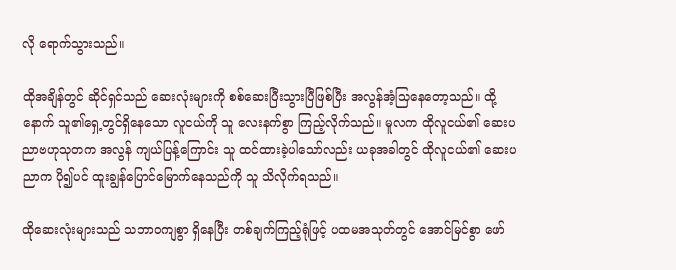လို ရောက်သွားသည်။

ထိုအချိန်တွင် ဆိုင်ရှင်သည် ဆေးလုံးများကို စစ်ဆေးပြီးသွားပြီဖြစ်ပြီး အလွန်အံ့သြနေတော့သည်။ ထို့နောက် သူ၏ရှေ့တွင်ရှိနေသော လူငယ်ကို သူ လေးနက်စွာ ကြည့်လိုက်သည်။ မူလက ထိုလူငယ်၏ ဆေးပညာဗဟုသုတက အလွန် ကျယ်ပြန့်ကြောင်း သူ ထင်ထားခဲ့ပါသော်လည်း ယခုအခါတွင် ထိုလူငယ်၏ ဆေးပညာက ပို၍ပင် ထူးချွန်ပြောင်မြောက်နေသည်ကို သူ သိလိုက်ရသည်။

ထိုဆေးလုံးများသည် သဘာဝကျစွာ ရှိနေပြီး တစ်ချက်ကြည့်ရုံဖြင့် ပထမအသုတ်တွင် အောင်မြင်စွာ ဖော်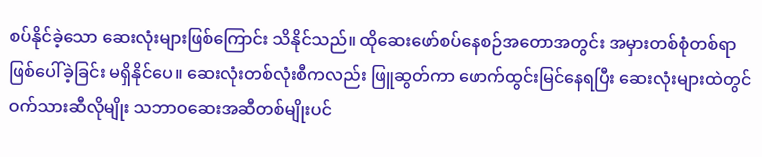စပ်နိုင်ခဲ့သော ဆေးလုံးများဖြစ်ကြောင်း သိနိုင်သည်။ ထိုဆေးဖော်စပ်နေစဉ်အတောအတွင်း အမှားတစ်စုံတစ်ရာ ဖြစ်ပေါ်ခဲ့ခြင်း မရှိနိုင်ပေ။ ဆေးလုံးတစ်လုံးစီကလည်း ဖြူဆွတ်ကာ ဖောက်ထွင်းမြင်နေရပြီး ဆေးလုံးများထဲတွင် ဝက်သားဆီလိုမျိုး သဘာဝဆေးအဆီတစ်မျိုးပင်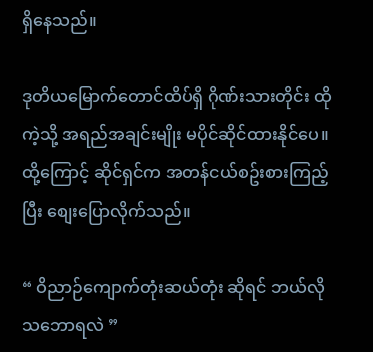ရှိနေသည်။

ဒုတိယမြောက်တောင်ထိပ်ရှိ ဂိုဏ်းသားတိုင်း ထိုကဲ့သို့ အရည်အချင်းမျိုး မပိုင်ဆိုင်ထားနိုင်ပေ။ ထို့ကြောင့် ဆိုင်ရှင်က အတန်ငယ်စဥ်းစားကြည့်ပြီး စျေးပြောလိုက်သည်။

“ ဝိညာဉ်ကျောက်တုံးဆယ်တုံး ဆိုရင် ဘယ်လိုသဘောရလဲ ”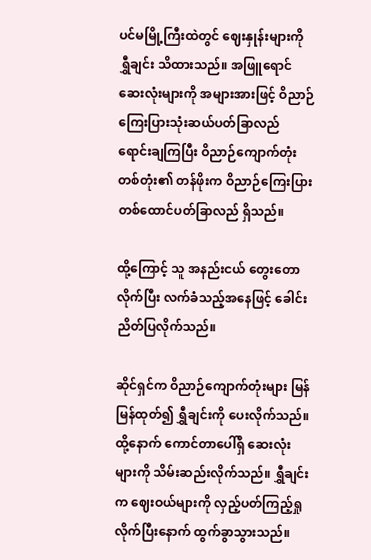ပင်မမြို့ကြီးထဲတွင် ဈေးနှုန်းများကို ရွှီချင်း သိထားသည်။ အဖြူရောင်ဆေးလုံးများကို အများအားဖြင့် ဝိညာဉ်ကြေးပြားသုံးဆယ်ပတ်ခြာလည် ရောင်းချကြပြီး ဝိညာဉ်ကျောက်တုံးတစ်တုံး၏ တန်ဖိုးက ဝိညာဉ်ကြေးပြားတစ်ထောင်ပတ်ခြာလည် ရှိသည်။

ထို့ကြောင့် သူ အနည်းငယ် တွေးတောလိုက်ပြီး လက်ခံသည့်အနေဖြင့် ခေါင်းညိတ်ပြလိုက်သည်။

ဆိုင်ရှင်က ဝိညာဉ်ကျောက်တုံးများ မြန်မြန်ထုတ်၍ ရွှီချင်းကို ပေးလိုက်သည်။ ထို့နောက် ကောင်တာပေါ်ရှိ ဆေးလုံးများကို သိမ်းဆည်းလိုက်သည်။ ရွှီချင်းက ဈေးဝယ်များကို လှည့်ပတ်ကြည့်ရှုလိုက်ပြီးနောက် ထွက်ခွာသွားသည်။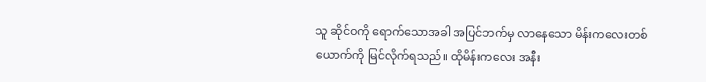သူ ဆိုင်ဝကို ရောက်သောအခါ အပြင်ဘက်မှ လာနေသော မိန်းကလေးတစ်ယောက်ကို မြင်လိုက်ရသည်။ ထိုမိန်းကလေး အနီး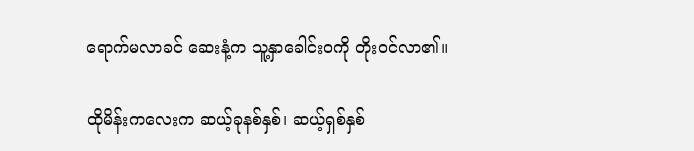ရောက်မလာခင် ဆေးနံ့က သူ့နှာခေါင်းဝကို တိုးဝင်လာ၏။

ထိုမိန်းကလေးက ဆယ့်ခုနစ်နှစ်၊ ဆယ့်ရှစ်နှစ်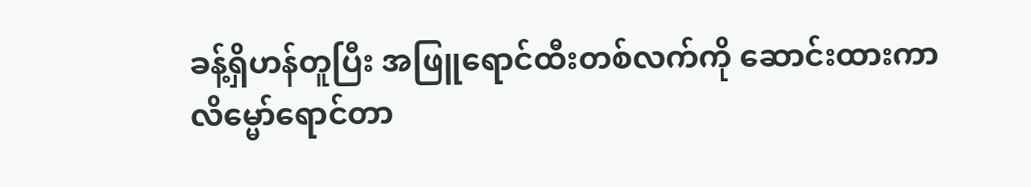ခန့်ရှိဟန်တူပြီး အဖြူရောင်ထီးတစ်လက်ကို ဆောင်းထားကာ လိမ္မော်ရောင်တာ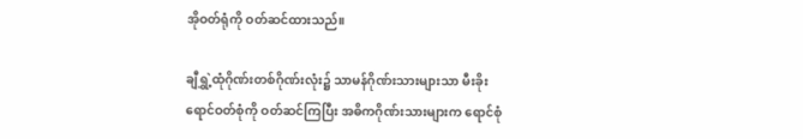အိုဝတ်ရုံကို ဝတ်ဆင်ထားသည်။

ချီရွှဲ့ထုံဂိုဏ်းတစ်ဂိုဏ်းလုံး၌ သာမန်ဂိုဏ်းသားများသာ မီးခိုးရောင်ဝတ်စုံကို ဝတ်ဆင်ကြပြီး အဓိကဂိုဏ်းသားများက ရောင်စုံ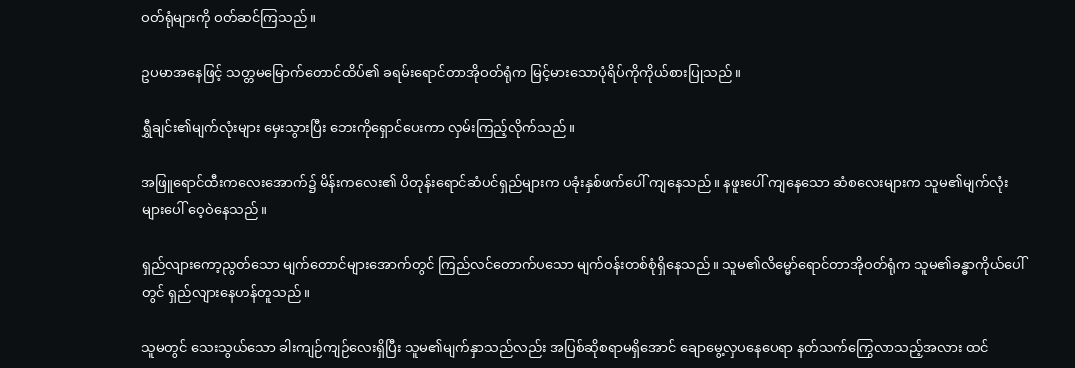ဝတ်ရုံများကို ဝတ်ဆင်ကြသည်။

ဥပမာအနေဖြင့် သတ္တမမြောက်တောင်ထိပ်၏ ခရမ်းရောင်တာအိုဝတ်ရုံက မြင့်မားသောပုံရိပ်ကိုကိုယ်စားပြုသည်။

ရွှီချင်း၏မျက်လုံးများ မှေးသွားပြီး ဘေးကိုရှောင်ပေးကာ လှမ်းကြည့်လိုက်သည်။

အဖြူရောင်ထီးကလေးအောက်၌ မိန်းကလေး၏ ပိတုန်းရောင်ဆံပင်ရှည်များက ပခုံးနှစ်ဖက်ပေါ် ကျနေသည်။ နဖူးပေါ် ကျနေသော ဆံစလေးများက သူမ၏မျက်လုံးများပေါ် ဝေ့ဝဲနေသည်။

ရှည်လျားကော့ညွတ်သော မျက်တောင်များအောက်တွင် ကြည်လင်တောက်ပသော မျက်ဝန်းတစ်စုံရှိနေသည်။ သူမ၏လိမ္မော်ရောင်တာအိုဝတ်ရုံက သူမ၏ခန္ဓာကိုယ်ပေါ်တွင် ရှည်လျားနေဟန်တူသည်။

သူမတွင် သေးသွယ်သော ခါးကျဉ်ကျဉ်လေးရှိပြီး သူမ၏မျက်နှာသည်လည်း အပြစ်ဆိုစရာမရှိအောင် ချောမွေ့လှပနေပေရာ နတ်သက်ကြွေလာသည့်အလား ထင်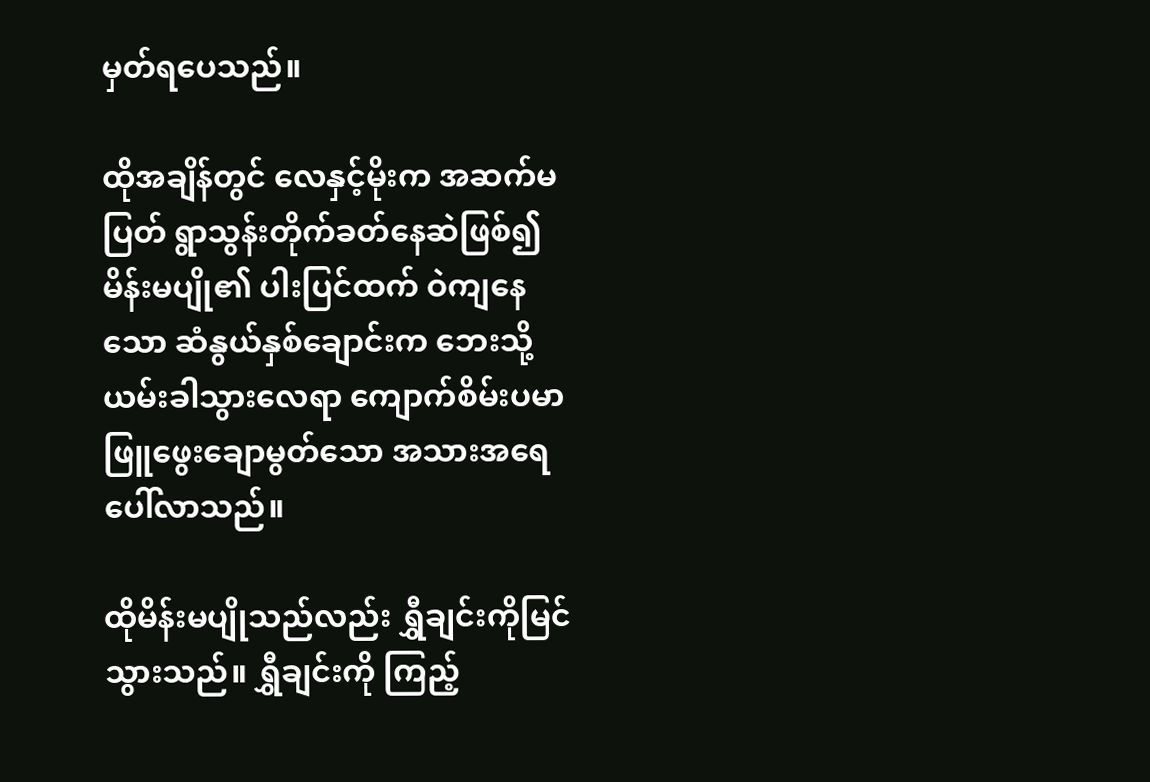မှတ်ရပေသည်။

ထိုအချိန်တွင် လေနှင့်မိုးက အဆက်မပြတ် ရွာသွန်းတိုက်ခတ်နေဆဲဖြစ်၍ မိန်းမပျို၏ ပါးပြင်ထက် ဝဲကျနေသော ဆံနွယ်နှစ်ချောင်းက ဘေးသို့ ယမ်းခါသွားလေရာ ကျောက်စိမ်းပမာ ဖြူဖွေးချောမွတ်သော အသားအရေ ပေါ်လာသည်။

ထိုမိန်းမပျိုသည်လည်း ရွှီချင်းကိုမြင်သွားသည်။ ရွှီချင်းကို ကြည့်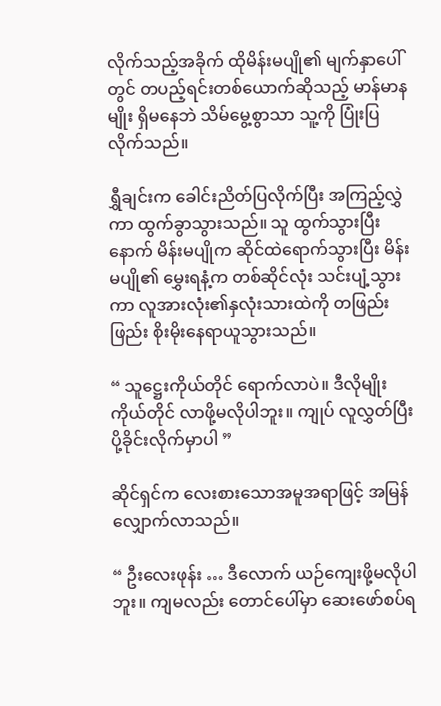လိုက်သည့်အခိုက် ထိုမိန်းမပျို၏ မျက်နှာပေါ်တွင် တပည့်ရင်းတစ်ယောက်ဆိုသည့် မာန်မာနမျိုး ရှိမနေဘဲ သိမ်မွေ့စွာသာ သူ့ကို ပြုံးပြလိုက်သည်။

ရွှီချင်းက ခေါင်းညိတ်ပြလိုက်ပြီး အကြည့်လွှဲကာ ထွက်ခွာသွားသည်။ သူ ထွက်သွားပြီးနောက် မိန်းမပျိုက ဆိုင်ထဲရောက်သွားပြီး မိန်းမပျို၏ မွှေးရနံ့က တစ်ဆိုင်လုံး သင်းပျံ့သွားကာ လူအားလုံး၏နှလုံးသားထဲကို တဖြည်းဖြည်း စိုးမိုးနေရာယူသွားသည်။

“ သူဋ္ဌေးကိုယ်တိုင် ရောက်လာပဲ။ ဒီလိုမျိုး ကိုယ်တိုင် လာဖို့မလိုပါဘူး။ ကျုပ် လူလွှတ်ပြီး ပို့ခိုင်းလိုက်မှာပါ ”

ဆိုင်ရှင်က လေးစားသောအမူအရာဖြင့် အမြန် လျှောက်လာသည်။

“ ဦးလေးဖုန်း … ဒီလောက် ယဉ်ကျေးဖို့မလိုပါဘူး။ ကျမလည်း တောင်ပေါ်မှာ ဆေးဖော်စပ်ရ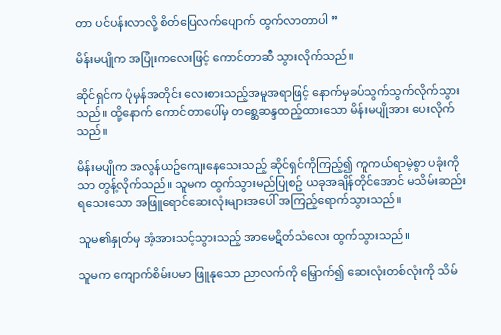တာ ပင်ပန်းလာလို့ စိတ်ပြေလက်ပျောက် ထွက်လာတာပါ ”

မိန်းမပျိုက အပြုံးကလေးဖြင့် ကောင်တာဆီ သွားလိုက်သည်။

ဆိုင်ရှင်က ပုံမှန်အတိုင်း လေးစားသည့်အမူအရာဖြင့် နောက်မှခပ်သွက်သွက်လိုက်သွားသည်။ ထို့နောက် ကောင်တာပေါ်မှ တစ္ဆေဆန္ဒထည့်ထားသော မိန်းမပျိုအား ပေးလိုက်သည်။

မိန်းမပျိုက အလွန်ယဥ်ကျေးနေသေးသည့် ဆိုင်ရှင်ကိုကြည့်၍ ကူကယ်ရာမဲ့စွာ ပခုံးကိုသာ တွန့်လိုက်သည်။ သူမက ထွက်သွားမည်ပြုစဥ် ယခုအချိန်တိုင်အောင် မသိမ်းဆည်းရသေးသော အဖြူရောင်ဆေးလုံးများအပေါ် အကြည့်ရောက်သွားသည်။

သူမ၏နှုတ်မှ အံ့အားသင့်သွားသည့် အာမေဋိတ်သံလေး ထွက်သွားသည်။

သူမက ကျောက်စိမ်းပမာ ဖြူနုသော ညာလက်ကို မြှောက်၍ ဆေးလုံးတစ်လုံးကို သိမ်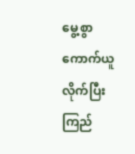မွေ့စွာ ကောက်ယူလိုက်ပြီး ကြည်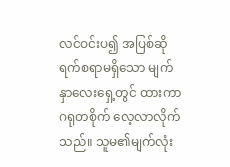လင်ဝင်းပ၍ အပြစ်ဆိုရက်စရာမရှိသော မျက်နှာလေးရှေ့တွင် ထားကာ ဂရုတစိုက် လေ့လာလိုက်သည်။ သူမ၏မျက်လုံး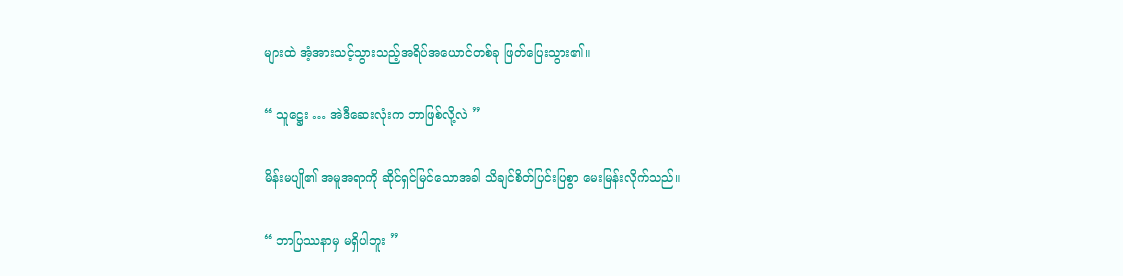များထဲ အံ့အားသင့်သွားသည့်အရိပ်အယောင်တစ်ခု ဖြတ်ပြေးသွား၏။

“ သူဋ္ဌေး … အဲဒီဆေးလုံးက ဘာဖြစ်လို့လဲ ”

မိန်းမပျို၏ အမူအရာကို ဆိုင်ရှင်မြင်သောအခါ သိချင်စိတ်ပြင်းပြစွာ မေးမြန်းလိုက်သည်။

“ ဘာပြဿနာမှ မရှိပါဘူး ”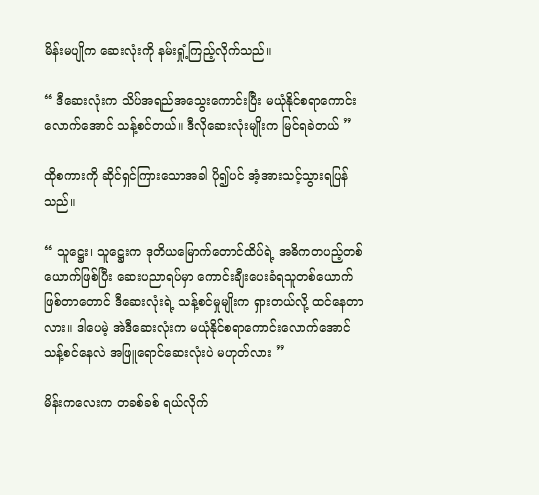မိန်းမပျိုက ဆေးလုံးကို နမ်းရှုံ့ကြည့်လိုက်သည်။

“ ဒီဆေးလုံးက သိပ်အရည်အသွေးကောင်းပြီး မယုံနိုင်စရာကောင်းလောက်အောင် သန့်စင်တယ်။ ဒီလိုဆေးလုံးမျိုးက မြင်ရခဲတယ် ”

ထိုစကားကို ဆိုင်ရှင်ကြားသောအခါ ပို၍ပင် အံ့အားသင့်သွားရပြန်သည်။

“ သူဋ္ဌေး၊ သူဋ္ဌေးက ဒုတိယမြောက်တောင်ထိပ်ရဲ့ အဓိကတပည့်တစ်ယောက်ဖြစ်ပြီး ဆေးပညာရပ်မှာ ကောင်းချီးပေးခံရသူတစ်ယောက်ဖြစ်တာတောင် ဒီဆေးလုံးရဲ့ သန့်စင်မှုမျိုးက ရှားတယ်လို့ ထင်နေတာလား။ ဒါပေမဲ့ အဲဒီဆေးလုံးက မယုံနိုင်စရာကောင်းလောက်အောင် သန့်စင်နေလဲ အဖြူရောင်ဆေးလုံးပဲ မဟုတ်လား ”

မိန်းကလေးက တခစ်ခစ် ရယ်လိုက်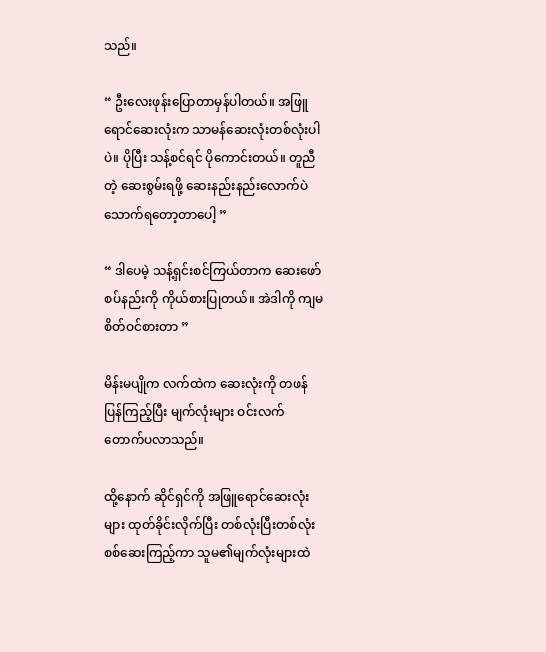သည်။

“ ဦးလေးဖုန်းပြောတာမှန်ပါတယ်။ အဖြူရောင်ဆေးလုံးက သာမန်ဆေးလုံးတစ်လုံးပါပဲ။ ပိုပြီး သန့်စင်ရင် ပိုကောင်းတယ်။ တူညီတဲ့ ဆေးစွမ်းရဖို့ ဆေးနည်းနည်းလောက်ပဲ သောက်ရတော့တာပေါ့ ”

“ ဒါပေမဲ့ သန့်ရှင်းစင်ကြယ်တာက ဆေးဖော်စပ်နည်းကို ကိုယ်စားပြုတယ်။ အဲဒါကို ကျမ စိတ်ဝင်စားတာ ”

မိန်းမပျိုက လက်ထဲက ဆေးလုံးကို တဖန်ပြန်ကြည့်ပြီး မျက်လုံးများ ဝင်းလက်တောက်ပလာသည်။

ထို့နောက် ဆိုင်ရှင်ကို အဖြူရောင်ဆေးလုံးများ ထုတ်ခိုင်းလိုက်ပြီး တစ်လုံးပြီးတစ်လုံး စစ်ဆေးကြည့်ကာ သူမ၏မျက်လုံးများထဲ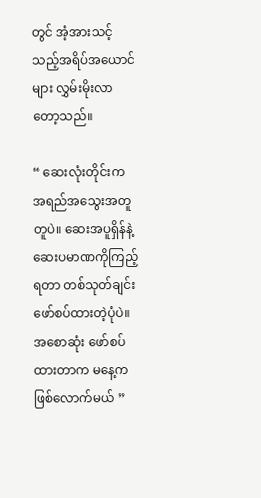တွင် အံ့အားသင့်သည့်အရိပ်အယောင်များ လွှမ်းမိုးလာတော့သည်။

“ ဆေးလုံးတိုင်းက အရည်အသွေးအတူတူပဲ။ ဆေးအပူရှိန်နဲ့ ဆေးပမာဏကိုကြည့်ရတာ တစ်သုတ်ချင်း ဖော်စပ်ထားတဲ့ပုံပဲ။ အစောဆုံး ဖော်စပ်ထားတာက မနေ့က ဖြစ်လောက်မယ် ”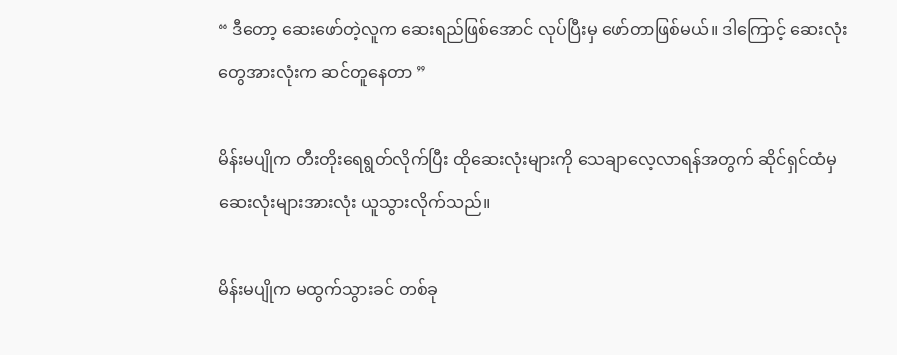“ ဒီတော့ ဆေးဖော်တဲ့လူက ဆေးရည်ဖြစ်အောင် လုပ်ပြီးမှ ဖော်တာဖြစ်မယ်။ ဒါကြောင့် ဆေးလုံးတွေအားလုံးက ဆင်တူနေတာ ”

မိန်းမပျိုက တီးတိုးရေရွတ်လိုက်ပြီး ထိုဆေးလုံးများကို သေချာလေ့လာရန်အတွက် ဆိုင်ရှင်ထံမှ ဆေးလုံးများအားလုံး ယူသွားလိုက်သည်။

မိန်းမပျိုက မထွက်သွားခင် တစ်ခု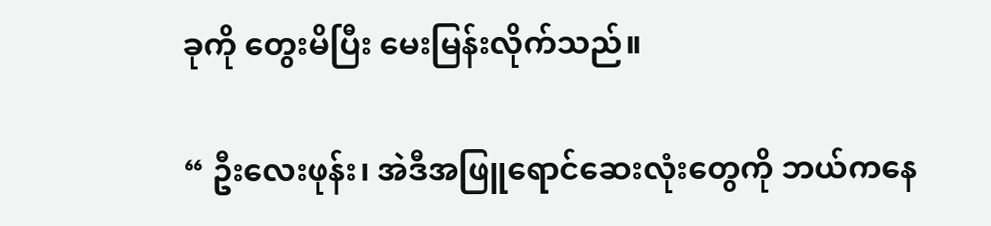ခုကို တွေးမိပြီး မေးမြန်းလိုက်သည်။

“ ဦးလေးဖုန်း၊ အဲဒီအဖြူရောင်ဆေးလုံးတွေကို ဘယ်ကနေ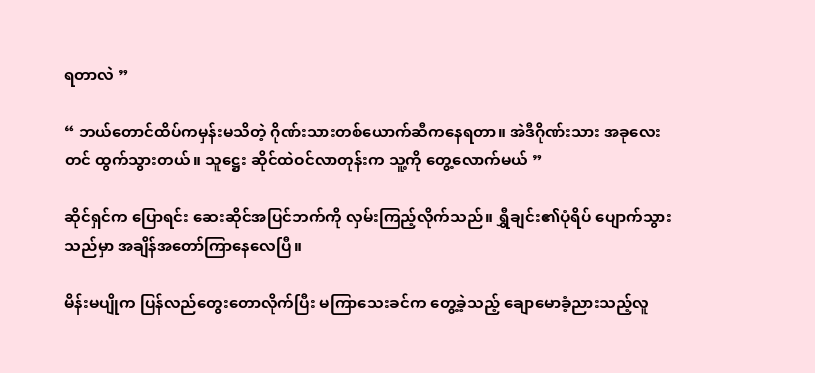ရတာလဲ ”

“ ဘယ်တောင်ထိပ်ကမှန်းမသိတဲ့ ဂိုဏ်းသားတစ်ယောက်ဆီကနေရတာ။ အဲဒီဂိုဏ်းသား အခုလေးတင် ထွက်သွားတယ်။ သူဋ္ဌေး ဆိုင်ထဲဝင်လာတုန်းက သူ့ကို တွေ့လောက်မယ် ”

ဆိုင်ရှင်က ပြောရင်း ဆေးဆိုင်အပြင်ဘက်ကို လှမ်းကြည့်လိုက်သည်။ ရွှီချင်း၏ပုံရိပ် ပျောက်သွားသည်မှာ အချိန်အတော်ကြာနေလေပြီ။

မိန်းမပျိုက ပြန်လည်တွေးတောလိုက်ပြီး မကြာသေးခင်က တွေ့ခဲ့သည့် ချောမောခံ့ညားသည့်လူ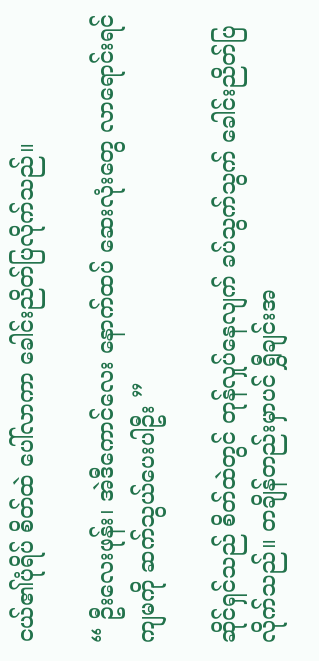ငယ်၏ပုံရိပ် စိတ်ထဲ ပေါ်လာကာ ခေါင်းညိတ်ပြလိုက်သည်။

“ ဦးလေးဖုန်း၊ အဲဒီကောင်လေး နောက်ထပ် ဆေးလုံးတွေ လာရောင်းရင် ကျမကို ဆက်သွယ်ပေးပါဦး ”

ဆိုင်ရှင်သည် စိတ်ထဲတွင် တုန်လှုပ်နေလျက် ခပ်သွက်သွက် ခေါင်းညိတ်ပြလိုက်သည်။ တချိန်တည်းမှာပင် ရွှီချင်းအ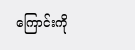ကြောင်းကို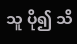သူ ပို၍ သိ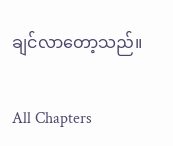ချင်လာတော့သည်။

All Chapters